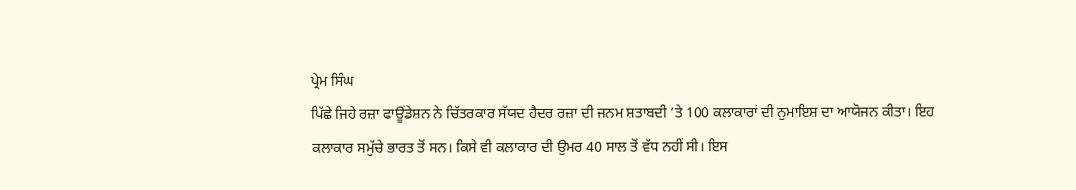ਪ੍ਰੇਮ ਸਿੰਘ
ਪਿੱਛੇ ਜਿਹੇ ਰਜ਼ਾ ਫਾਊਂਡੇਸ਼ਨ ਨੇ ਚਿੱਤਰਕਾਰ ਸੱਯਦ ਹੈਦਰ ਰਜ਼ਾ ਦੀ ਜਨਮ ਸ਼ਤਾਬਦੀ ’ਤੇ 100 ਕਲਾਕਾਰਾਂ ਦੀ ਨੁਮਾਇਸ਼ ਦਾ ਆਯੋਜਨ ਕੀਤਾ। ਇਹ ਕਲਾਕਾਰ ਸਮੁੱਚੇ ਭਾਰਤ ਤੋਂ ਸਨ। ਕਿਸੇ ਵੀ ਕਲਾਕਾਰ ਦੀ ਉਮਰ 40 ਸਾਲ ਤੋਂ ਵੱਧ ਨਹੀਂ ਸੀ। ਇਸ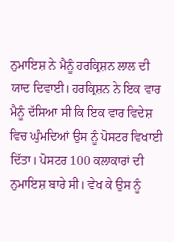ਨੁਮਾਇਸ਼ ਨੇ ਮੈਨੂੰ ਹਰਕ੍ਰਿਸ਼ਨ ਲਾਲ ਦੀ ਯਾਦ ਦਿਵਾਈ। ਹਰਕ੍ਰਿਸ਼ਨ ਨੇ ਇਕ ਵਾਰ ਮੈਨੂੰ ਦੱਸਿਆ ਸੀ ਕਿ ਇਕ ਵਾਰ ਵਿਦੇਸ਼ ਵਿਚ ਘੁੰਮਦਿਆਂ ਉਸ ਨੂੰ ਪੋਸਟਰ ਵਿਖਾਈ ਦਿੱਤਾ। ਪੋਸਟਰ 100 ਕਲਾਕਾਰਾਂ ਦੀ ਨੁਮਾਇਸ਼ ਬਾਰੇ ਸੀ। ਵੇਖ ਕੇ ਉਸ ਨੂੰ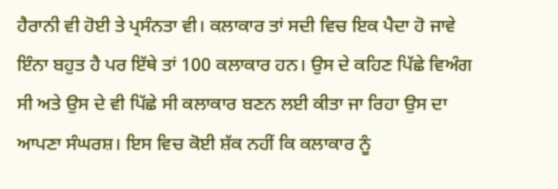ਹੈਰਾਨੀ ਵੀ ਹੋਈ ਤੇ ਪ੍ਰਸੰਨਤਾ ਵੀ। ਕਲਾਕਾਰ ਤਾਂ ਸਦੀ ਵਿਚ ਇਕ ਪੈਦਾ ਹੋ ਜਾਵੇ ਇੰਨਾ ਬਹੁਤ ਹੈ ਪਰ ਇੱਥੇ ਤਾਂ 100 ਕਲਾਕਾਰ ਹਨ। ਉਸ ਦੇ ਕਹਿਣ ਪਿੱਛੇ ਵਿਅੰਗ ਸੀ ਅਤੇ ਉਸ ਦੇ ਵੀ ਪਿੱਛੇ ਸੀ ਕਲਾਕਾਰ ਬਣਨ ਲਈ ਕੀਤਾ ਜਾ ਰਿਹਾ ਉਸ ਦਾ ਆਪਣਾ ਸੰਘਰਸ਼। ਇਸ ਵਿਚ ਕੋਈ ਸ਼ੱਕ ਨਹੀਂ ਕਿ ਕਲਾਕਾਰ ਨੂੰ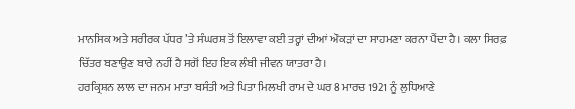ਮਾਨਸਿਕ ਅਤੇ ਸਰੀਰਕ ਪੱਧਰ ’ਤੇ ਸੰਘਰਸ਼ ਤੋਂ ਇਲਾਵਾ ਕਈ ਤਰ੍ਹਾਂ ਦੀਆਂ ਔਕੜਾਂ ਦਾ ਸਾਹਮਣਾ ਕਰਨਾ ਪੈਂਦਾ ਹੈ। ਕਲਾ ਸਿਰਫ਼ ਚਿੱਤਰ ਬਣਾਉਣ ਬਾਰੇ ਨਹੀਂ ਹੈ ਸਗੋਂ ਇਹ ਇਕ ਲੰਬੀ ਜੀਵਨ ਯਾਤਰਾ ਹੈ।
ਹਰਕ੍ਰਿਸ਼ਨ ਲਾਲ ਦਾ ਜਨਮ ਮਾਤਾ ਬਸੰਤੀ ਅਤੇ ਪਿਤਾ ਮਿਲਖੀ ਰਾਮ ਦੇ ਘਰ 8 ਮਾਰਚ 1921 ਨੂੰ ਲੁਧਿਆਣੇ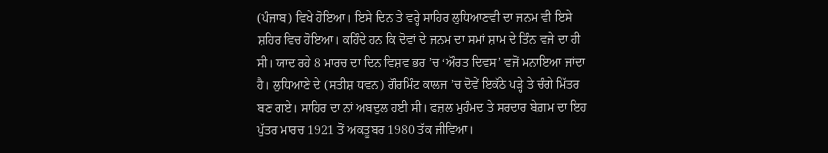(ਪੰਜਾਬ) ਵਿਖੇ ਹੋਇਆ। ਇਸੇ ਦਿਨ ਤੇ ਵਰ੍ਹੇ ਸਾਹਿਰ ਲੁਧਿਆਣਵੀ ਦਾ ਜਨਮ ਵੀ ਇਸੇ ਸ਼ਹਿਰ ਵਿਚ ਹੋਇਆ। ਕਹਿੰਦੇ ਹਨ ਕਿ ਦੋਵਾਂ ਦੇ ਜਨਮ ਦਾ ਸਮਾਂ ਸ਼ਾਮ ਦੇ ਤਿੰਨ ਵਜੇ ਦਾ ਹੀ ਸੀ। ਯਾਦ ਰਹੇ 8 ਮਾਰਚ ਦਾ ਦਿਨ ਵਿਸ਼ਵ ਭਰ ’ਚ ‘ਔਰਤ ਦਿਵਸ’ ਵਜੋਂ ਮਨਾਇਆ ਜਾਂਦਾ ਹੈ। ਲੁਧਿਆਣੇ ਦੇ (ਸਤੀਸ਼ ਧਵਨ) ਗੌਰਮਿੰਟ ਕਾਲਜ ’ਚ ਦੋਵੇਂ ਇਕੱਠੇ ਪੜ੍ਹੇ ਤੇ ਚੰਗੇ ਮਿੱਤਰ ਬਣ ਗਏ। ਸਾਹਿਰ ਦਾ ਨਾਂ ਅਬਦੁਲ ਹਈ ਸੀ। ਫਜ਼ਲ ਮੁਹੰਮਦ ਤੇ ਸਰਦਾਰ ਬੇਗ਼ਮ ਦਾ ਇਹ ਪੁੱਤਰ ਮਾਰਚ 1921 ਤੋਂ ਅਕਤੂਬਰ 1980 ਤੱਕ ਜੀਵਿਆ।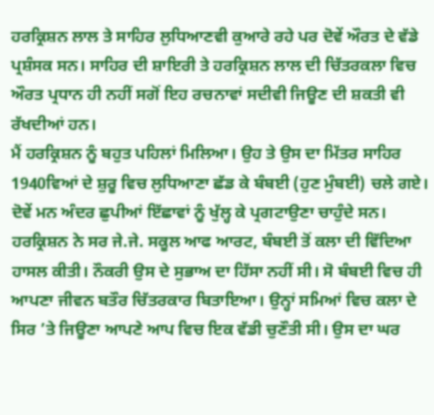ਹਰਕ੍ਰਿਸ਼ਨ ਲਾਲ ਤੇ ਸਾਹਿਰ ਲੁਧਿਆਣਵੀ ਕੁਆਰੇ ਰਹੇ ਪਰ ਦੋਵੇਂ ਔਰਤ ਦੇ ਵੱਡੇ ਪ੍ਰਸ਼ੰਸਕ ਸਨ। ਸਾਹਿਰ ਦੀ ਸ਼ਾਇਰੀ ਤੇ ਹਰਕ੍ਰਿਸ਼ਨ ਲਾਲ ਦੀ ਚਿੱਤਰਕਲਾ ਵਿਚ ਔਰਤ ਪ੍ਰਧਾਨ ਹੀ ਨਹੀਂ ਸਗੋਂ ਇਹ ਰਚਨਾਵਾਂ ਸਦੀਵੀ ਜਿਊਣ ਦੀ ਸ਼ਕਤੀ ਵੀ ਰੱਖਦੀਆਂ ਹਨ।
ਮੈਂ ਹਰਕ੍ਰਿਸ਼ਨ ਨੂੰ ਬਹੁਤ ਪਹਿਲਾਂ ਮਿਲਿਆ। ਉਹ ਤੇ ਉਸ ਦਾ ਮਿੱਤਰ ਸਾਹਿਰ 1940ਵਿਆਂ ਦੇ ਸ਼ੁਰੂ ਵਿਚ ਲੁਧਿਆਣਾ ਛੱਡ ਕੇ ਬੰਬਈ (ਹੁਣ ਮੁੰਬਈ) ਚਲੇ ਗਏ। ਦੋਵੇਂ ਮਨ ਅੰਦਰ ਛੁਪੀਆਂ ਇੱਛਾਵਾਂ ਨੂੰ ਖੁੱਲ੍ਹ ਕੇ ਪ੍ਰਗਟਾਉਣਾ ਚਾਹੁੰਦੇ ਸਨ। ਹਰਕ੍ਰਿਸ਼ਨ ਨੇ ਸਰ ਜੇ.ਜੇ. ਸਕੂਲ ਆਫ ਆਰਟ, ਬੰਬਈ ਤੋਂ ਕਲਾ ਦੀ ਵਿੱਦਿਆ ਹਾਸਲ ਕੀਤੀ। ਨੌਕਰੀ ਉਸ ਦੇ ਸੁਭਾਅ ਦਾ ਹਿੱਸਾ ਨਹੀਂ ਸੀ। ਸੋ ਬੰਬਈ ਵਿਚ ਹੀ ਆਪਣਾ ਜੀਵਨ ਬਤੌਰ ਚਿੱਤਰਕਾਰ ਬਿਤਾਇਆ। ਉਨ੍ਹਾਂ ਸਮਿਆਂ ਵਿਚ ਕਲਾ ਦੇ ਸਿਰ ’ਤੇ ਜਿਊਣਾ ਆਪਣੇ ਆਪ ਵਿਚ ਇਕ ਵੱਡੀ ਚੁਣੌਤੀ ਸੀ। ਉਸ ਦਾ ਘਰ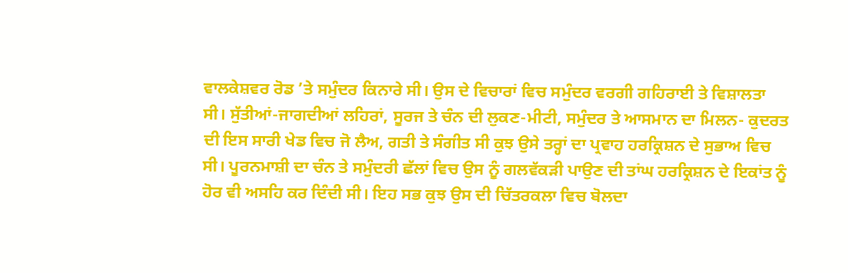ਵਾਲਕੇਸ਼ਵਰ ਰੋਡ ’ਤੇ ਸਮੁੰਦਰ ਕਿਨਾਰੇ ਸੀ। ਉਸ ਦੇ ਵਿਚਾਰਾਂ ਵਿਚ ਸਮੁੰਦਰ ਵਰਗੀ ਗਹਿਰਾਈ ਤੇ ਵਿਸ਼ਾਲਤਾ ਸੀ। ਸੁੱਤੀਆਂ-ਜਾਗਦੀਆਂ ਲਹਿਰਾਂ, ਸੂਰਜ ਤੇ ਚੰਨ ਦੀ ਲੁਕਣ-ਮੀਟੀ, ਸਮੁੰਦਰ ਤੇ ਆਸਮਾਨ ਦਾ ਮਿਲਨ- ਕੁਦਰਤ ਦੀ ਇਸ ਸਾਰੀ ਖੇਡ ਵਿਚ ਜੋ ਲੈਅ, ਗਤੀ ਤੇ ਸੰਗੀਤ ਸੀ ਕੁਝ ਉਸੇ ਤਰ੍ਹਾਂ ਦਾ ਪ੍ਰਵਾਹ ਹਰਕ੍ਰਿਸ਼ਨ ਦੇ ਸੁਭਾਅ ਵਿਚ ਸੀ। ਪੂਰਨਮਾਸ਼ੀ ਦਾ ਚੰਨ ਤੇ ਸਮੁੰਦਰੀ ਛੱਲਾਂ ਵਿਚ ਉਸ ਨੂੰ ਗਲਵੱਕੜੀ ਪਾਉਣ ਦੀ ਤਾਂਘ ਹਰਕ੍ਰਿਸ਼ਨ ਦੇ ਇਕਾਂਤ ਨੂੰ ਹੋਰ ਵੀ ਅਸਹਿ ਕਰ ਦਿੰਦੀ ਸੀ। ਇਹ ਸਭ ਕੁਝ ਉਸ ਦੀ ਚਿੱਤਰਕਲਾ ਵਿਚ ਬੋਲਦਾ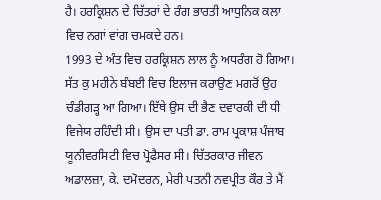ਹੈ। ਹਰਕ੍ਰਿਸ਼ਨ ਦੇ ਚਿੱਤਰਾਂ ਦੇ ਰੰਗ ਭਾਰਤੀ ਆਧੁਨਿਕ ਕਲਾ ਵਿਚ ਨਗਾਂ ਵਾਂਗ ਚਮਕਦੇ ਹਨ।
1993 ਦੇ ਅੰਤ ਵਿਚ ਹਰਕ੍ਰਿਸ਼ਨ ਲਾਲ ਨੂੰ ਅਧਰੰਗ ਹੋ ਗਿਆ। ਸੱਤ ਕੁ ਮਹੀਨੇ ਬੰਬਈ ਵਿਚ ਇਲਾਜ ਕਰਾਉਣ ਮਗਰੋਂ ਉਹ ਚੰਡੀਗੜ੍ਹ ਆ ਗਿਆ। ਇੱਥੇ ਉਸ ਦੀ ਭੈਣ ਦਵਾਰਕੀ ਦੀ ਧੀ ਵਿਜੇਯ ਰਹਿੰਦੀ ਸੀ। ਉਸ ਦਾ ਪਤੀ ਡਾ. ਰਾਮ ਪ੍ਰਕਾਸ਼ ਪੰਜਾਬ ਯੂਨੀਵਰਸਿਟੀ ਵਿਚ ਪ੍ਰੋਫੈਸਰ ਸੀ। ਚਿੱਤਰਕਾਰ ਜੀਵਨ ਅਡਾਲਜ਼ਾ, ਕੇ. ਦਮੋਦਰਨ, ਮੇਰੀ ਪਤਨੀ ਨਵਪ੍ਰੀਤ ਕੌਰ ਤੇ ਮੈਂ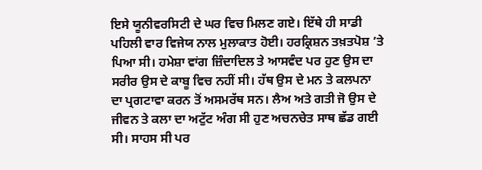ਇਸੇ ਯੂਨੀਵਰਸਿਟੀ ਦੇ ਘਰ ਵਿਚ ਮਿਲਣ ਗਏ। ਇੱਥੇ ਹੀ ਸਾਡੀ ਪਹਿਲੀ ਵਾਰ ਵਿਜੇਯ ਨਾਲ ਮੁਲਾਕਾਤ ਹੋਈ। ਹਰਕ੍ਰਿਸ਼ਨ ਤਖ਼ਤਪੋਸ਼ ’ਤੇ ਪਿਆ ਸੀ। ਹਮੇਸ਼ਾ ਵਾਂਗ ਜ਼ਿੰਦਾਦਿਲ ਤੇ ਆਸਵੰਦ ਪਰ ਹੁਣ ਉਸ ਦਾ ਸਰੀਰ ਉਸ ਦੇ ਕਾਬੂ ਵਿਚ ਨਹੀਂ ਸੀ। ਹੱਥ ਉਸ ਦੇ ਮਨ ਤੇ ਕਲਪਨਾ ਦਾ ਪ੍ਰਗਟਾਵਾ ਕਰਨ ਤੋਂ ਅਸਮਰੱਥ ਸਨ। ਲੈਅ ਅਤੇ ਗਤੀ ਜੋ ਉਸ ਦੇ ਜੀਵਨ ਤੇ ਕਲਾ ਦਾ ਅਟੁੱਟ ਅੰਗ ਸੀ ਹੁਣ ਅਚਨਚੇਤ ਸਾਥ ਛੱਡ ਗਈ ਸੀ। ਸਾਹਸ ਸੀ ਪਰ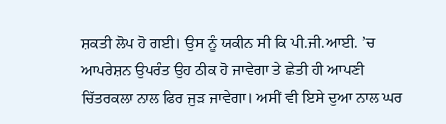ਸ਼ਕਤੀ ਲੋਪ ਹੋ ਗਈ। ਉਸ ਨੂੰ ਯਕੀਨ ਸੀ ਕਿ ਪੀ.ਜੀ.ਆਈ. ’ਚ ਆਪਰੇਸ਼ਨ ਉਪਰੰਤ ਉਹ ਠੀਕ ਹੋ ਜਾਵੇਗਾ ਤੇ ਛੇਤੀ ਹੀ ਆਪਣੀ ਚਿੱਤਰਕਲਾ ਨਾਲ ਫਿਰ ਜੁੜ ਜਾਵੇਗਾ। ਅਸੀਂ ਵੀ ਇਸੇ ਦੁਆ ਨਾਲ ਘਰ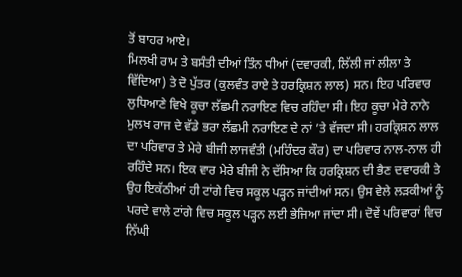ਤੋਂ ਬਾਹਰ ਆਏ।
ਮਿਲਖੀ ਰਾਮ ਤੇ ਬਸੰਤੀ ਦੀਆਂ ਤਿੰਨ ਧੀਆਂ (ਦਵਾਰਕੀ, ਲਿੱਲੀ ਜਾਂ ਲੀਲਾ ਤੇ ਵਿੱਦਿਆ) ਤੇ ਦੋ ਪੁੱਤਰ (ਕੁਲਵੰਤ ਰਾਏ ਤੇ ਹਰਕ੍ਰਿਸ਼ਨ ਲਾਲ) ਸਨ। ਇਹ ਪਰਿਵਾਰ ਲੁਧਿਆਣੇ ਵਿਖੇ ਕੂਚਾ ਲੱਛਮੀ ਨਰਾਇਣ ਵਿਚ ਰਹਿੰਦਾ ਸੀ। ਇਹ ਕੂਚਾ ਮੇਰੇ ਨਾਨੇ ਮੁਲਖ ਰਾਜ ਦੇ ਵੱਡੇ ਭਰਾ ਲੱਛਮੀ ਨਰਾਇਣ ਦੇ ਨਾਂ ’ਤੇ ਵੱਜਦਾ ਸੀ। ਹਰਕ੍ਰਿਸ਼ਨ ਲਾਲ ਦਾ ਪਰਿਵਾਰ ਤੇ ਮੇਰੇ ਬੀਜੀ ਲਾਜਵੰਤੀ (ਮਹਿੰਦਰ ਕੌਰ) ਦਾ ਪਰਿਵਾਰ ਨਾਲ-ਨਾਲ ਹੀ ਰਹਿੰਦੇ ਸਨ। ਇਕ ਵਾਰ ਮੇਰੇ ਬੀਜੀ ਨੇ ਦੱਸਿਆ ਕਿ ਹਰਕ੍ਰਿਸ਼ਨ ਦੀ ਭੈਣ ਦਵਾਰਕੀ ਤੇ ਉਹ ਇਕੱਠੀਆਂ ਹੀ ਟਾਂਗੇ ਵਿਚ ਸਕੂਲ ਪੜ੍ਹਨ ਜਾਂਦੀਆਂ ਸਨ। ਉਸ ਵੇਲੇ ਲੜਕੀਆਂ ਨੂੰ ਪਰਦੇ ਵਾਲੇ ਟਾਂਗੇ ਵਿਚ ਸਕੂਲ ਪੜ੍ਹਨ ਲਈ ਭੇਜਿਆ ਜਾਂਦਾ ਸੀ। ਦੋਵੇਂ ਪਰਿਵਾਰਾਂ ਵਿਚ ਨਿੱਘੀ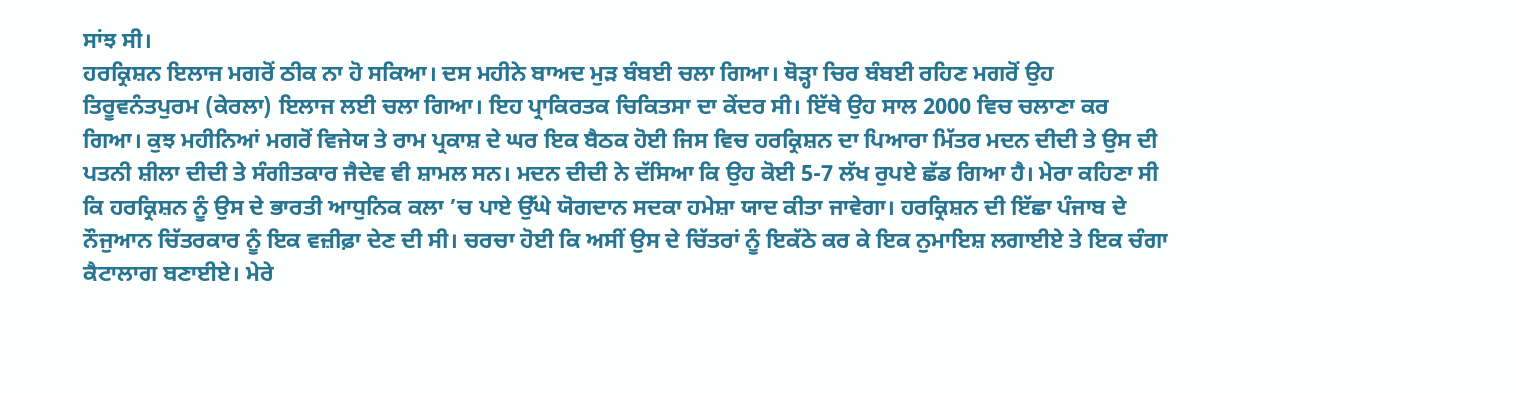ਸਾਂਝ ਸੀ।
ਹਰਕ੍ਰਿਸ਼ਨ ਇਲਾਜ ਮਗਰੋਂ ਠੀਕ ਨਾ ਹੋ ਸਕਿਆ। ਦਸ ਮਹੀਨੇ ਬਾਅਦ ਮੁੜ ਬੰਬਈ ਚਲਾ ਗਿਆ। ਥੋੜ੍ਹਾ ਚਿਰ ਬੰਬਈ ਰਹਿਣ ਮਗਰੋਂ ਉਹ ਤਿਰੂਵਨੰਤਪੁਰਮ (ਕੇਰਲਾ) ਇਲਾਜ ਲਈ ਚਲਾ ਗਿਆ। ਇਹ ਪ੍ਰਾਕਿਰਤਕ ਚਿਕਿਤਸਾ ਦਾ ਕੇਂਦਰ ਸੀ। ਇੱਥੇ ਉਹ ਸਾਲ 2000 ਵਿਚ ਚਲਾਣਾ ਕਰ ਗਿਆ। ਕੁਝ ਮਹੀਨਿਆਂ ਮਗਰੋਂ ਵਿਜੇਯ ਤੇ ਰਾਮ ਪ੍ਰਕਾਸ਼ ਦੇ ਘਰ ਇਕ ਬੈਠਕ ਹੋਈ ਜਿਸ ਵਿਚ ਹਰਕ੍ਰਿਸ਼ਨ ਦਾ ਪਿਆਰਾ ਮਿੱਤਰ ਮਦਨ ਦੀਦੀ ਤੇ ਉਸ ਦੀ ਪਤਨੀ ਸ਼ੀਲਾ ਦੀਦੀ ਤੇ ਸੰਗੀਤਕਾਰ ਜੈਦੇਵ ਵੀ ਸ਼ਾਮਲ ਸਨ। ਮਦਨ ਦੀਦੀ ਨੇ ਦੱਸਿਆ ਕਿ ਉਹ ਕੋਈ 5-7 ਲੱਖ ਰੁਪਏ ਛੱਡ ਗਿਆ ਹੈ। ਮੇਰਾ ਕਹਿਣਾ ਸੀ ਕਿ ਹਰਕ੍ਰਿਸ਼ਨ ਨੂੰ ਉਸ ਦੇ ਭਾਰਤੀ ਆਧੁਨਿਕ ਕਲਾ ’ਚ ਪਾਏ ਉੱਘੇ ਯੋਗਦਾਨ ਸਦਕਾ ਹਮੇਸ਼ਾ ਯਾਦ ਕੀਤਾ ਜਾਵੇਗਾ। ਹਰਕ੍ਰਿਸ਼ਨ ਦੀ ਇੱਛਾ ਪੰਜਾਬ ਦੇ ਨੌਜੁਆਨ ਚਿੱਤਰਕਾਰ ਨੂੰ ਇਕ ਵਜ਼ੀਫ਼ਾ ਦੇਣ ਦੀ ਸੀ। ਚਰਚਾ ਹੋਈ ਕਿ ਅਸੀਂ ਉਸ ਦੇ ਚਿੱਤਰਾਂ ਨੂੰ ਇਕੱਠੇ ਕਰ ਕੇ ਇਕ ਨੁਮਾਇਸ਼ ਲਗਾਈਏ ਤੇ ਇਕ ਚੰਗਾ ਕੈਟਾਲਾਗ ਬਣਾਈਏ। ਮੇਰੇ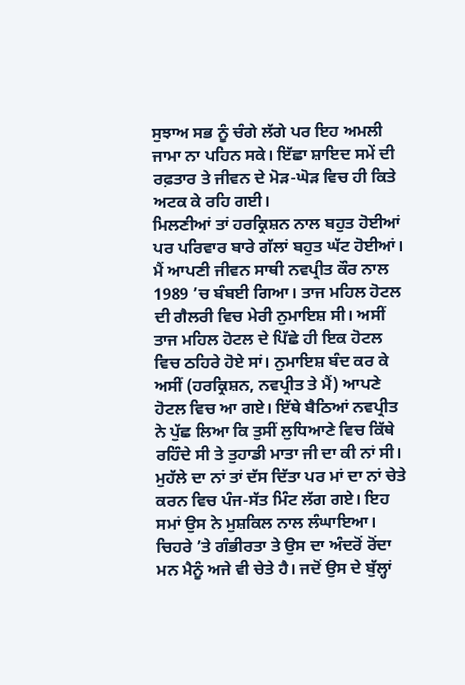ਸੁਝਾਅ ਸਭ ਨੂੰ ਚੰਗੇ ਲੱਗੇ ਪਰ ਇਹ ਅਮਲੀ ਜਾਮਾ ਨਾ ਪਹਿਨ ਸਕੇ। ਇੱਛਾ ਸ਼ਾਇਦ ਸਮੇਂ ਦੀ ਰਫ਼ਤਾਰ ਤੇ ਜੀਵਨ ਦੇ ਮੋੜ-ਘੋੜ ਵਿਚ ਹੀ ਕਿਤੇ ਅਟਕ ਕੇ ਰਹਿ ਗਈ।
ਮਿਲਣੀਆਂ ਤਾਂ ਹਰਕ੍ਰਿਸ਼ਨ ਨਾਲ ਬਹੁਤ ਹੋਈਆਂ ਪਰ ਪਰਿਵਾਰ ਬਾਰੇ ਗੱਲਾਂ ਬਹੁਤ ਘੱਟ ਹੋਈਆਂ। ਮੈਂ ਆਪਣੀ ਜੀਵਨ ਸਾਥੀ ਨਵਪ੍ਰੀਤ ਕੌਰ ਨਾਲ 1989 ’ਚ ਬੰਬਈ ਗਿਆ। ਤਾਜ ਮਹਿਲ ਹੋਟਲ ਦੀ ਗੈਲਰੀ ਵਿਚ ਮੇਰੀ ਨੁਮਾਇਸ਼ ਸੀ। ਅਸੀਂ ਤਾਜ ਮਹਿਲ ਹੋਟਲ ਦੇ ਪਿੱਛੇ ਹੀ ਇਕ ਹੋਟਲ ਵਿਚ ਠਹਿਰੇ ਹੋਏ ਸਾਂ। ਨੁਮਾਇਸ਼ ਬੰਦ ਕਰ ਕੇ ਅਸੀਂ (ਹਰਕ੍ਰਿਸ਼ਨ, ਨਵਪ੍ਰੀਤ ਤੇ ਮੈਂ) ਆਪਣੇ ਹੋਟਲ ਵਿਚ ਆ ਗਏ। ਇੱਥੇ ਬੈਠਿਆਂ ਨਵਪ੍ਰੀਤ ਨੇ ਪੁੱਛ ਲਿਆ ਕਿ ਤੁਸੀਂ ਲੁਧਿਆਣੇ ਵਿਚ ਕਿੱਥੇ ਰਹਿੰਦੇ ਸੀ ਤੇ ਤੁਹਾਡੀ ਮਾਤਾ ਜੀ ਦਾ ਕੀ ਨਾਂ ਸੀ। ਮੁਹੱਲੇ ਦਾ ਨਾਂ ਤਾਂ ਦੱਸ ਦਿੱਤਾ ਪਰ ਮਾਂ ਦਾ ਨਾਂ ਚੇਤੇ ਕਰਨ ਵਿਚ ਪੰਜ-ਸੱਤ ਮਿੰਟ ਲੱਗ ਗਏ। ਇਹ ਸਮਾਂ ਉਸ ਨੇ ਮੁਸ਼ਕਿਲ ਨਾਲ ਲੰਘਾਇਆ। ਚਿਹਰੇ ’ਤੇ ਗੰਭੀਰਤਾ ਤੇ ਉਸ ਦਾ ਅੰਦਰੋਂ ਰੋਂਦਾ ਮਨ ਮੈਨੂੰ ਅਜੇ ਵੀ ਚੇਤੇ ਹੈ। ਜਦੋਂ ਉਸ ਦੇ ਬੁੱਲ੍ਹਾਂ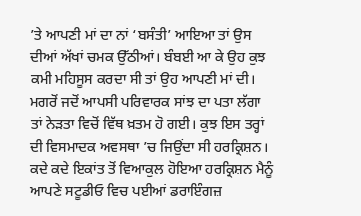’ਤੇ ਆਪਣੀ ਮਾਂ ਦਾ ਨਾਂ ‘ਬਸੰਤੀ’ ਆਇਆ ਤਾਂ ਉਸ ਦੀਆਂ ਅੱਖਾਂ ਚਮਕ ਉੱਠੀਆਂ। ਬੰਬਈ ਆ ਕੇ ਉਹ ਕੁਝ ਕਮੀ ਮਹਿਸੂਸ ਕਰਦਾ ਸੀ ਤਾਂ ਉਹ ਆਪਣੀ ਮਾਂ ਦੀ। ਮਗਰੋਂ ਜਦੋਂ ਆਪਸੀ ਪਰਿਵਾਰਕ ਸਾਂਝ ਦਾ ਪਤਾ ਲੱਗਾ ਤਾਂ ਨੇੜਤਾ ਵਿਚੋਂ ਵਿੱਥ ਖ਼ਤਮ ਹੋ ਗਈ। ਕੁਝ ਇਸ ਤਰ੍ਹਾਂ ਦੀ ਵਿਸਮਾਦਕ ਅਵਸਥਾ ’ਚ ਜਿਉਂਦਾ ਸੀ ਹਰਕ੍ਰਿਸ਼ਨ। ਕਦੇ ਕਦੇ ਇਕਾਂਤ ਤੋਂ ਵਿਆਕੁਲ ਹੋਇਆ ਹਰਕ੍ਰਿਸ਼ਨ ਮੈਨੂੰ ਆਪਣੇ ਸਟੂਡੀਓ ਵਿਚ ਪਈਆਂ ਡਰਾਇੰਗਜ਼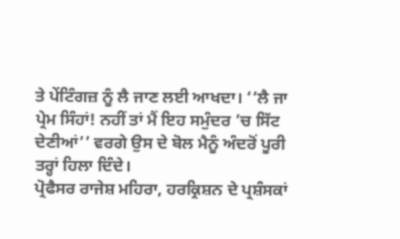ਤੇ ਪੇਂਟਿੰਗਜ਼ ਨੂੰ ਲੈ ਜਾਣ ਲਈ ਆਖਦਾ। ‘‘ਲੈ ਜਾ ਪ੍ਰੇਮ ਸਿੰਹਾਂ! ਨਹੀਂ ਤਾਂ ਮੈਂ ਇਹ ਸਮੁੰਦਰ ’ਚ ਸਿੱਟ ਦੇਣੀਆਂ’’ ਵਰਗੇ ਉਸ ਦੇ ਬੋਲ ਮੈਨੂੰ ਅੰਦਰੋਂ ਪੂਰੀ ਤਰ੍ਹਾਂ ਹਿਲਾ ਦਿੰਦੇ।
ਪ੍ਰੋਫੈਸਰ ਰਾਜੇਸ਼ ਮਹਿਰਾ, ਹਰਕ੍ਰਿਸ਼ਨ ਦੇ ਪ੍ਰਸ਼ੰਸਕਾਂ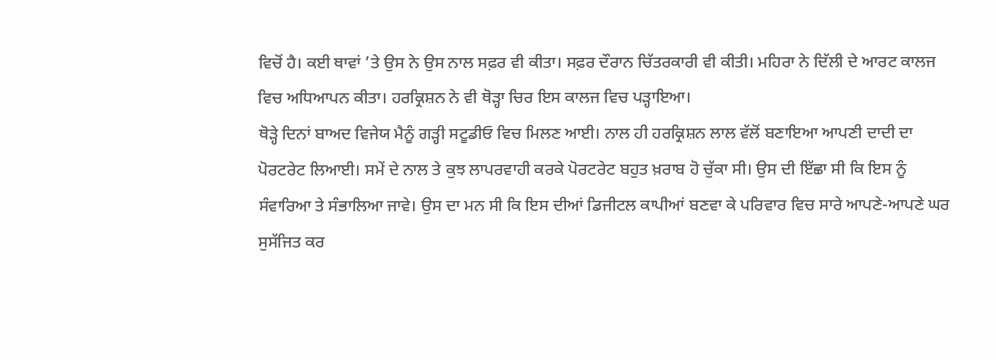ਵਿਚੋਂ ਹੈ। ਕਈ ਥਾਵਾਂ ’ਤੇ ਉਸ ਨੇ ਉਸ ਨਾਲ ਸਫ਼ਰ ਵੀ ਕੀਤਾ। ਸਫ਼ਰ ਦੌਰਾਨ ਚਿੱਤਰਕਾਰੀ ਵੀ ਕੀਤੀ। ਮਹਿਰਾ ਨੇ ਦਿੱਲੀ ਦੇ ਆਰਟ ਕਾਲਜ ਵਿਚ ਅਧਿਆਪਨ ਕੀਤਾ। ਹਰਕ੍ਰਿਸ਼ਨ ਨੇ ਵੀ ਥੋੜ੍ਹਾ ਚਿਰ ਇਸ ਕਾਲਜ ਵਿਚ ਪੜ੍ਹਾਇਆ।
ਥੋੜ੍ਹੇ ਦਿਨਾਂ ਬਾਅਦ ਵਿਜੇਯ ਮੈਨੂੰ ਗੜ੍ਹੀ ਸਟੂਡੀਓ ਵਿਚ ਮਿਲਣ ਆਈ। ਨਾਲ ਹੀ ਹਰਕ੍ਰਿਸ਼ਨ ਲਾਲ ਵੱਲੋਂ ਬਣਾਇਆ ਆਪਣੀ ਦਾਦੀ ਦਾ ਪੋਰਟਰੇਟ ਲਿਆਈ। ਸਮੇਂ ਦੇ ਨਾਲ ਤੇ ਕੁਝ ਲਾਪਰਵਾਹੀ ਕਰਕੇ ਪੋਰਟਰੇਟ ਬਹੁਤ ਖ਼ਰਾਬ ਹੋ ਚੁੱਕਾ ਸੀ। ਉਸ ਦੀ ਇੱਛਾ ਸੀ ਕਿ ਇਸ ਨੂੰ ਸੰਵਾਰਿਆ ਤੇ ਸੰਭਾਲਿਆ ਜਾਵੇ। ਉਸ ਦਾ ਮਨ ਸੀ ਕਿ ਇਸ ਦੀਆਂ ਡਿਜੀਟਲ ਕਾਪੀਆਂ ਬਣਵਾ ਕੇ ਪਰਿਵਾਰ ਵਿਚ ਸਾਰੇ ਆਪਣੇ-ਆਪਣੇ ਘਰ ਸੁਸੱਜਿਤ ਕਰ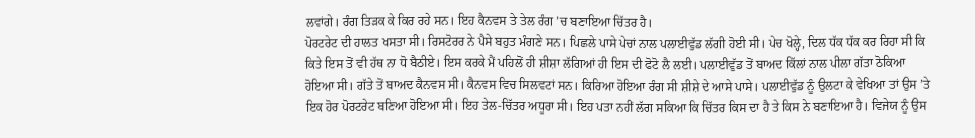ਲਵਾਂਗੇ। ਰੰਗ ਤਿੜਕ ਕੇ ਕਿਰ ਰਹੇ ਸਨ। ਇਹ ਕੈਨਵਸ ਤੇ ਤੇਲ ਰੰਗ ’ਚ ਬਣਾਇਆ ਚਿੱਤਰ ਹੈ।
ਪੋਰਟਰੇਟ ਦੀ ਹਾਲਤ ਖਸਤਾ ਸੀ। ਰਿਸਟੋਰਰ ਨੇ ਪੈਸੇ ਬਹੁਤ ਮੰਗਣੇ ਸਨ। ਪਿਛਲੇ ਪਾਸੇ ਪੇਚਾਂ ਨਾਲ ਪਲਾਈਵੁੱਡ ਲੱਗੀ ਹੋਈ ਸੀ। ਪੇਚ ਖੋਲ੍ਹੇ, ਦਿਲ ਧੱਕ ਧੱਕ ਕਰ ਰਿਹਾ ਸੀ ਕਿ ਕਿਤੇ ਇਸ ਤੋਂ ਵੀ ਹੱਥ ਨਾ ਧੋ ਬੈਠੀਏ। ਇਸ ਕਰਕੇ ਮੈਂ ਪਹਿਲੋਂ ਹੀ ਸ਼ੀਸ਼ਾ ਲੱਗਿਆਂ ਹੀ ਇਸ ਦੀ ਫੋਟੋ ਲੈ ਲਈ। ਪਲਾਈਵੁੱਡ ਤੋਂ ਬਾਅਦ ਕਿੱਲਾਂ ਨਾਲ ਪੀਲਾ ਗੱਤਾ ਠੋਕਿਆ ਹੋਇਆ ਸੀ। ਗੱਤੇ ਤੋਂ ਬਾਅਦ ਕੈਨਵਸ ਸੀ। ਕੈਨਵਸ ਵਿਚ ਸਿਲਵਟਾਂ ਸਨ। ਕਿਰਿਆ ਹੋਇਆ ਰੰਗ ਸੀ ਸ਼ੀਸ਼ੇ ਦੇ ਆਸੇ ਪਾਸੇ। ਪਲਾਈਵੁੱਡ ਨੂੰ ਉਲਟਾ ਕੇ ਵੇਖਿਆ ਤਾਂ ਉਸ ’ਤੇ ਇਕ ਹੋਰ ਪੋਰਟਰੇਟ ਬਣਿਆ ਹੋਇਆ ਸੀ। ਇਹ ਤੇਲ-ਚਿੱਤਰ ਅਧੂਰਾ ਸੀ। ਇਹ ਪਤਾ ਨਹੀਂ ਲੱਗ ਸਕਿਆ ਕਿ ਚਿੱਤਰ ਕਿਸ ਦਾ ਹੈ ਤੇ ਕਿਸ ਨੇ ਬਣਾਇਆ ਹੈ। ਵਿਜੇਯ ਨੂੰ ਉਸ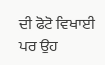ਦੀ ਫੋਟੋ ਵਿਖਾਈ ਪਰ ਉਹ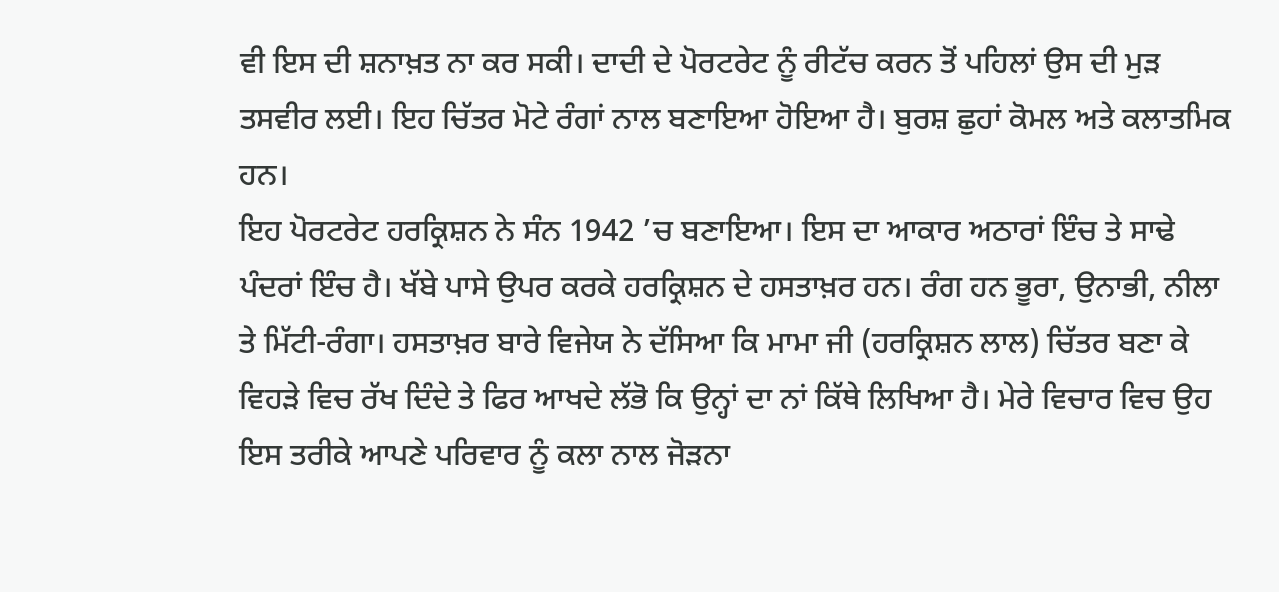ਵੀ ਇਸ ਦੀ ਸ਼ਨਾਖ਼ਤ ਨਾ ਕਰ ਸਕੀ। ਦਾਦੀ ਦੇ ਪੋਰਟਰੇਟ ਨੂੰ ਰੀਟੱਚ ਕਰਨ ਤੋਂ ਪਹਿਲਾਂ ਉਸ ਦੀ ਮੁੜ ਤਸਵੀਰ ਲਈ। ਇਹ ਚਿੱਤਰ ਮੋਟੇ ਰੰਗਾਂ ਨਾਲ ਬਣਾਇਆ ਹੋਇਆ ਹੈ। ਬੁਰਸ਼ ਛੁਹਾਂ ਕੋਮਲ ਅਤੇ ਕਲਾਤਮਿਕ ਹਨ।
ਇਹ ਪੋਰਟਰੇਟ ਹਰਕ੍ਰਿਸ਼ਨ ਨੇ ਸੰਨ 1942 ’ਚ ਬਣਾਇਆ। ਇਸ ਦਾ ਆਕਾਰ ਅਠਾਰਾਂ ਇੰਚ ਤੇ ਸਾਢੇ ਪੰਦਰਾਂ ਇੰਚ ਹੈ। ਖੱਬੇ ਪਾਸੇ ਉਪਰ ਕਰਕੇ ਹਰਕ੍ਰਿਸ਼ਨ ਦੇ ਹਸਤਾਖ਼ਰ ਹਨ। ਰੰਗ ਹਨ ਭੂਰਾ, ਉਨਾਭੀ, ਨੀਲਾ ਤੇ ਮਿੱਟੀ-ਰੰਗਾ। ਹਸਤਾਖ਼ਰ ਬਾਰੇ ਵਿਜੇਯ ਨੇ ਦੱਸਿਆ ਕਿ ਮਾਮਾ ਜੀ (ਹਰਕ੍ਰਿਸ਼ਨ ਲਾਲ) ਚਿੱਤਰ ਬਣਾ ਕੇ ਵਿਹੜੇ ਵਿਚ ਰੱਖ ਦਿੰਦੇ ਤੇ ਫਿਰ ਆਖਦੇ ਲੱਭੋ ਕਿ ਉਨ੍ਹਾਂ ਦਾ ਨਾਂ ਕਿੱਥੇ ਲਿਖਿਆ ਹੈ। ਮੇਰੇ ਵਿਚਾਰ ਵਿਚ ਉਹ ਇਸ ਤਰੀਕੇ ਆਪਣੇ ਪਰਿਵਾਰ ਨੂੰ ਕਲਾ ਨਾਲ ਜੋੜਨਾ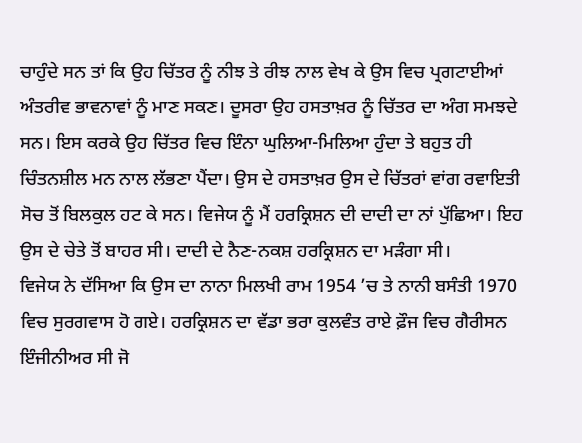ਚਾਹੁੰਦੇ ਸਨ ਤਾਂ ਕਿ ਉਹ ਚਿੱਤਰ ਨੂੰ ਨੀਝ ਤੇ ਰੀਝ ਨਾਲ ਵੇਖ ਕੇ ਉਸ ਵਿਚ ਪ੍ਰਗਟਾਈਆਂ ਅੰਤਰੀਵ ਭਾਵਨਾਵਾਂ ਨੂੰ ਮਾਣ ਸਕਣ। ਦੂਸਰਾ ਉਹ ਹਸਤਾਖ਼ਰ ਨੂੰ ਚਿੱਤਰ ਦਾ ਅੰਗ ਸਮਝਦੇ ਸਨ। ਇਸ ਕਰਕੇ ਉਹ ਚਿੱਤਰ ਵਿਚ ਇੰਨਾ ਘੁਲਿਆ-ਮਿਲਿਆ ਹੁੰਦਾ ਤੇ ਬਹੁਤ ਹੀ ਚਿੰਤਨਸ਼ੀਲ ਮਨ ਨਾਲ ਲੱਭਣਾ ਪੈਂਦਾ। ਉਸ ਦੇ ਹਸਤਾਖ਼ਰ ਉਸ ਦੇ ਚਿੱਤਰਾਂ ਵਾਂਗ ਰਵਾਇਤੀ ਸੋਚ ਤੋਂ ਬਿਲਕੁਲ ਹਟ ਕੇ ਸਨ। ਵਿਜੇਯ ਨੂੰ ਮੈਂ ਹਰਕ੍ਰਿਸ਼ਨ ਦੀ ਦਾਦੀ ਦਾ ਨਾਂ ਪੁੱਛਿਆ। ਇਹ ਉਸ ਦੇ ਚੇਤੇ ਤੋਂ ਬਾਹਰ ਸੀ। ਦਾਦੀ ਦੇ ਨੈਣ-ਨਕਸ਼ ਹਰਕ੍ਰਿਸ਼ਨ ਦਾ ਮੜੰਗਾ ਸੀ।
ਵਿਜੇਯ ਨੇ ਦੱਸਿਆ ਕਿ ਉਸ ਦਾ ਨਾਨਾ ਮਿਲਖੀ ਰਾਮ 1954 ’ਚ ਤੇ ਨਾਨੀ ਬਸੰਤੀ 1970 ਵਿਚ ਸੁਰਗਵਾਸ ਹੋ ਗਏ। ਹਰਕ੍ਰਿਸ਼ਨ ਦਾ ਵੱਡਾ ਭਰਾ ਕੁਲਵੰਤ ਰਾਏ ਫ਼ੌਜ ਵਿਚ ਗੈਰੀਸਨ ਇੰਜੀਨੀਅਰ ਸੀ ਜੋ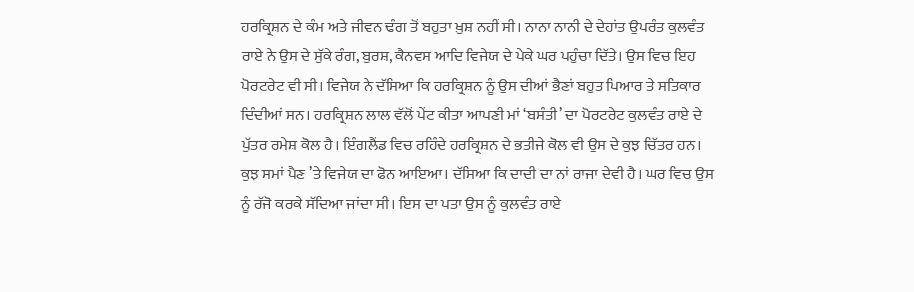ਹਰਕ੍ਰਿਸ਼ਨ ਦੇ ਕੰਮ ਅਤੇ ਜੀਵਨ ਢੰਗ ਤੋਂ ਬਹੁਤਾ ਖ਼ੁਸ਼ ਨਹੀਂ ਸੀ। ਨਾਨਾ ਨਾਨੀ ਦੇ ਦੇਹਾਂਤ ਉਪਰੰਤ ਕੁਲਵੰਤ ਰਾਏ ਨੇ ਉਸ ਦੇ ਸੁੱਕੇ ਰੰਗ, ਬੁਰਸ਼, ਕੈਨਵਸ ਆਦਿ ਵਿਜੇਯ ਦੇ ਪੇਕੇ ਘਰ ਪਹੁੰਚਾ ਦਿੱਤੇ। ਉਸ ਵਿਚ ਇਹ ਪੋਰਟਰੇਟ ਵੀ ਸੀ। ਵਿਜੇਯ ਨੇ ਦੱਸਿਆ ਕਿ ਹਰਕ੍ਰਿਸ਼ਨ ਨੂੰ ਉਸ ਦੀਆਂ ਭੈਣਾਂ ਬਹੁਤ ਪਿਆਰ ਤੇ ਸਤਿਕਾਰ ਦਿੰਦੀਆਂ ਸਨ। ਹਰਕ੍ਰਿਸ਼ਨ ਲਾਲ ਵੱਲੋਂ ਪੇਂਟ ਕੀਤਾ ਆਪਣੀ ਮਾਂ ‘ਬਸੰਤੀ’ ਦਾ ਪੋਰਟਰੇਟ ਕੁਲਵੰਤ ਰਾਏ ਦੇ ਪੁੱਤਰ ਰਮੇਸ਼ ਕੋਲ ਹੈ। ਇੰਗਲੈਂਡ ਵਿਚ ਰਹਿੰਦੇ ਹਰਕ੍ਰਿਸ਼ਨ ਦੇ ਭਤੀਜੇ ਕੋਲ ਵੀ ਉਸ ਦੇ ਕੁਝ ਚਿੱਤਰ ਹਨ।
ਕੁਝ ਸਮਾਂ ਪੈਣ ’ਤੇ ਵਿਜੇਯ ਦਾ ਫੋਨ ਆਇਆ। ਦੱਸਿਆ ਕਿ ਦਾਦੀ ਦਾ ਨਾਂ ਰਾਜਾ ਦੇਵੀ ਹੈ। ਘਰ ਵਿਚ ਉਸ ਨੂੰ ਰੱਜੋ ਕਰਕੇ ਸੱਦਿਆ ਜਾਂਦਾ ਸੀ। ਇਸ ਦਾ ਪਤਾ ਉਸ ਨੂੰ ਕੁਲਵੰਤ ਰਾਏ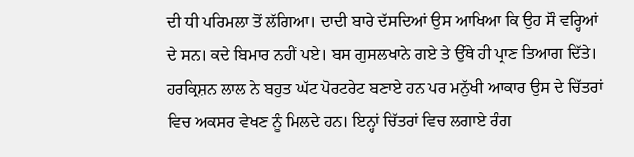ਦੀ ਧੀ ਪਰਿਮਲਾ ਤੋਂ ਲੱਗਿਆ। ਦਾਦੀ ਬਾਰੇ ਦੱਸਦਿਆਂ ਉਸ ਆਖਿਆ ਕਿ ਉਹ ਸੌ ਵਰ੍ਹਿਆਂ ਦੇ ਸਨ। ਕਦੇ ਬਿਮਾਰ ਨਹੀਂ ਪਏ। ਬਸ ਗੁਸਲਖਾਨੇ ਗਏ ਤੇ ਉੱਥੇ ਹੀ ਪ੍ਰਾਣ ਤਿਆਗ ਦਿੱਤੇ।
ਹਰਕ੍ਰਿਸ਼ਨ ਲਾਲ ਨੇ ਬਹੁਤ ਘੱਟ ਪੋਰਟਰੇਟ ਬਣਾਏ ਹਨ ਪਰ ਮਨੁੱਖੀ ਆਕਾਰ ਉਸ ਦੇ ਚਿੱਤਰਾਂ ਵਿਚ ਅਕਸਰ ਵੇਖਣ ਨੂੰ ਮਿਲਦੇ ਹਨ। ਇਨ੍ਹਾਂ ਚਿੱਤਰਾਂ ਵਿਚ ਲਗਾਏ ਰੰਗ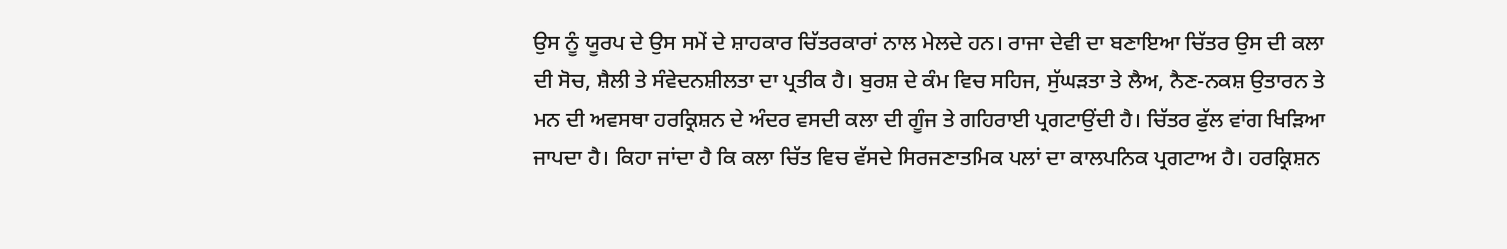ਉਸ ਨੂੰ ਯੂਰਪ ਦੇ ਉਸ ਸਮੇਂ ਦੇ ਸ਼ਾਹਕਾਰ ਚਿੱਤਰਕਾਰਾਂ ਨਾਲ ਮੇਲਦੇ ਹਨ। ਰਾਜਾ ਦੇਵੀ ਦਾ ਬਣਾਇਆ ਚਿੱਤਰ ਉਸ ਦੀ ਕਲਾ ਦੀ ਸੋਚ, ਸ਼ੈਲੀ ਤੇ ਸੰਵੇਦਨਸ਼ੀਲਤਾ ਦਾ ਪ੍ਰਤੀਕ ਹੈ। ਬੁਰਸ਼ ਦੇ ਕੰਮ ਵਿਚ ਸਹਿਜ, ਸੁੱਘੜਤਾ ਤੇ ਲੈਅ, ਨੈਣ-ਨਕਸ਼ ਉਤਾਰਨ ਤੇ ਮਨ ਦੀ ਅਵਸਥਾ ਹਰਕ੍ਰਿਸ਼ਨ ਦੇ ਅੰਦਰ ਵਸਦੀ ਕਲਾ ਦੀ ਗੂੰਜ ਤੇ ਗਹਿਰਾਈ ਪ੍ਰਗਟਾਉਂਦੀ ਹੈ। ਚਿੱਤਰ ਫੁੱਲ ਵਾਂਗ ਖਿੜਿਆ ਜਾਪਦਾ ਹੈ। ਕਿਹਾ ਜਾਂਦਾ ਹੈ ਕਿ ਕਲਾ ਚਿੱਤ ਵਿਚ ਵੱਸਦੇ ਸਿਰਜਣਾਤਮਿਕ ਪਲਾਂ ਦਾ ਕਾਲਪਨਿਕ ਪ੍ਰਗਟਾਅ ਹੈ। ਹਰਕ੍ਰਿਸ਼ਨ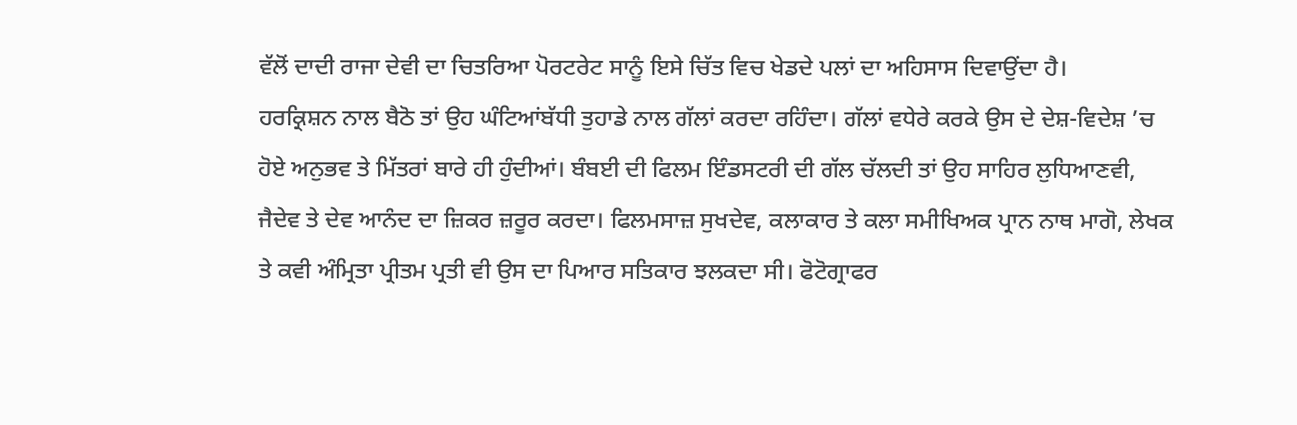ਵੱਲੋਂ ਦਾਦੀ ਰਾਜਾ ਦੇਵੀ ਦਾ ਚਿਤਰਿਆ ਪੋਰਟਰੇਟ ਸਾਨੂੰ ਇਸੇ ਚਿੱਤ ਵਿਚ ਖੇਡਦੇ ਪਲਾਂ ਦਾ ਅਹਿਸਾਸ ਦਿਵਾਉਂਦਾ ਹੈ।
ਹਰਕ੍ਰਿਸ਼ਨ ਨਾਲ ਬੈਠੋ ਤਾਂ ਉਹ ਘੰਟਿਆਂਬੱਧੀ ਤੁਹਾਡੇ ਨਾਲ ਗੱਲਾਂ ਕਰਦਾ ਰਹਿੰਦਾ। ਗੱਲਾਂ ਵਧੇਰੇ ਕਰਕੇ ਉਸ ਦੇ ਦੇਸ਼-ਵਿਦੇਸ਼ ’ਚ ਹੋਏ ਅਨੁਭਵ ਤੇ ਮਿੱਤਰਾਂ ਬਾਰੇ ਹੀ ਹੁੰਦੀਆਂ। ਬੰਬਈ ਦੀ ਫਿਲਮ ਇੰਡਸਟਰੀ ਦੀ ਗੱਲ ਚੱਲਦੀ ਤਾਂ ਉਹ ਸਾਹਿਰ ਲੁਧਿਆਣਵੀ, ਜੈਦੇਵ ਤੇ ਦੇਵ ਆਨੰਦ ਦਾ ਜ਼ਿਕਰ ਜ਼ਰੂਰ ਕਰਦਾ। ਫਿਲਮਸਾਜ਼ ਸੁਖਦੇਵ, ਕਲਾਕਾਰ ਤੇ ਕਲਾ ਸਮੀਖਿਅਕ ਪ੍ਰਾਨ ਨਾਥ ਮਾਗੋ, ਲੇਖਕ ਤੇ ਕਵੀ ਅੰਮ੍ਰਿਤਾ ਪ੍ਰੀਤਮ ਪ੍ਰਤੀ ਵੀ ਉਸ ਦਾ ਪਿਆਰ ਸਤਿਕਾਰ ਝਲਕਦਾ ਸੀ। ਫੋਟੋਗ੍ਰਾਫਰ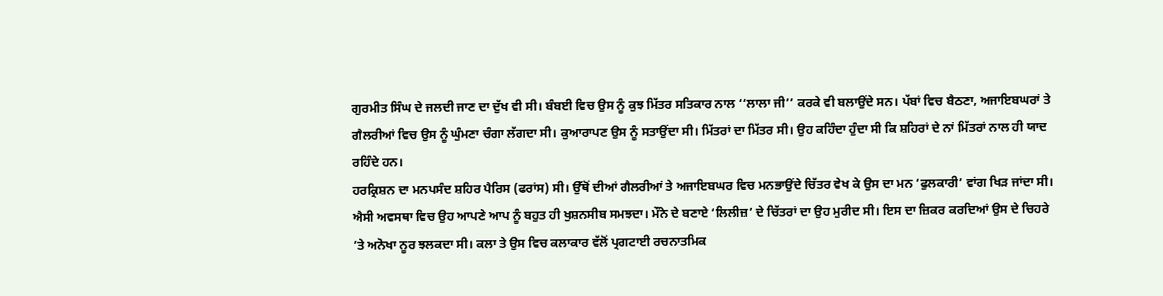ਗੁਰਮੀਤ ਸਿੰਘ ਦੇ ਜਲਦੀ ਜਾਣ ਦਾ ਦੁੱਖ ਵੀ ਸੀ। ਬੰਬਈ ਵਿਚ ਉਸ ਨੂੰ ਕੁਝ ਮਿੱਤਰ ਸਤਿਕਾਰ ਨਾਲ ‘‘ਲਾਲਾ ਜੀ’’ ਕਰਕੇ ਵੀ ਬਲਾਉਂਦੇ ਸਨ। ਪੱਬਾਂ ਵਿਚ ਬੈਠਣਾ, ਅਜਾਇਬਘਰਾਂ ਤੇ ਗੈਲਰੀਆਂ ਵਿਚ ਉਸ ਨੂੰ ਘੁੰਮਣਾ ਚੰਗਾ ਲੱਗਦਾ ਸੀ। ਕੁਆਰਾਪਣ ਉਸ ਨੂੰ ਸਤਾਉਂਦਾ ਸੀ। ਮਿੱਤਰਾਂ ਦਾ ਮਿੱਤਰ ਸੀ। ਉਹ ਕਹਿੰਦਾ ਹੁੰਦਾ ਸੀ ਕਿ ਸ਼ਹਿਰਾਂ ਦੇ ਨਾਂ ਮਿੱਤਰਾਂ ਨਾਲ ਹੀ ਯਾਦ ਰਹਿੰਦੇ ਹਨ।
ਹਰਕ੍ਰਿਸ਼ਨ ਦਾ ਮਨਪਸੰਦ ਸ਼ਹਿਰ ਪੈਰਿਸ (ਫਰਾਂਸ) ਸੀ। ਉੱਥੋਂ ਦੀਆਂ ਗੈਲਰੀਆਂ ਤੇ ਅਜਾਇਬਘਰ ਵਿਚ ਮਨਭਾਉਂਦੇ ਚਿੱਤਰ ਵੇਖ ਕੇ ਉਸ ਦਾ ਮਨ ‘ਫੁਲਕਾਰੀ’ ਵਾਂਗ ਖਿੜ ਜਾਂਦਾ ਸੀ। ਐਸੀ ਅਵਸਥਾ ਵਿਚ ਉਹ ਆਪਣੇ ਆਪ ਨੂੰ ਬਹੁਤ ਹੀ ਖੁਸ਼ਨਸੀਬ ਸਮਝਦਾ। ਮੌਨੇ ਦੇ ਬਣਾਏ ‘ਲਿਲੀਜ਼’ ਦੇ ਚਿੱਤਰਾਂ ਦਾ ਉਹ ਮੁਰੀਦ ਸੀ। ਇਸ ਦਾ ਜ਼ਿਕਰ ਕਰਦਿਆਂ ਉਸ ਦੇ ਚਿਹਰੇ ’ਤੇ ਅਨੋਖਾ ਨੂਰ ਝਲਕਦਾ ਸੀ। ਕਲਾ ਤੇ ਉਸ ਵਿਚ ਕਲਾਕਾਰ ਵੱਲੋਂ ਪ੍ਰਗਟਾਈ ਰਚਨਾਤਮਿਕ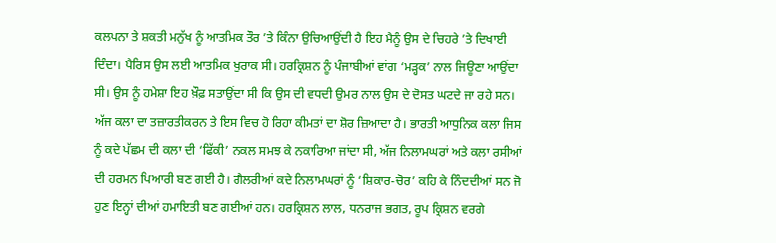ਕਲਪਨਾ ਤੇ ਸ਼ਕਤੀ ਮਨੁੱਖ ਨੂੰ ਆਤਮਿਕ ਤੌਰ ’ਤੇ ਕਿੰਨਾ ਉਚਿਆਉਂਦੀ ਹੈ ਇਹ ਮੈਨੂੰ ਉਸ ਦੇ ਚਿਹਰੇ ’ਤੇ ਦਿਖਾਈ ਦਿੰਦਾ। ਪੈਰਿਸ ਉਸ ਲਈ ਆਤਮਿਕ ਖੁਰਾਕ ਸੀ। ਹਰਕ੍ਰਿਸ਼ਨ ਨੂੰ ਪੰਜਾਬੀਆਂ ਵਾਂਗ ‘ਮੜ੍ਹਕ’ ਨਾਲ ਜਿਊਣਾ ਆਉਂਦਾ ਸੀ। ਉਸ ਨੂੰ ਹਮੇਸ਼ਾ ਇਹ ਖ਼ੌਫ਼ ਸਤਾਉਂਦਾ ਸੀ ਕਿ ਉਸ ਦੀ ਵਧਦੀ ਉਮਰ ਨਾਲ ਉਸ ਦੇ ਦੋਸਤ ਘਟਦੇ ਜਾ ਰਹੇ ਸਨ।
ਅੱਜ ਕਲਾ ਦਾ ਤਜ਼ਾਰਤੀਕਰਨ ਤੇ ਇਸ ਵਿਚ ਹੋ ਰਿਹਾ ਕੀਮਤਾਂ ਦਾ ਸ਼ੋਰ ਜ਼ਿਆਦਾ ਹੈ। ਭਾਰਤੀ ਆਧੁਨਿਕ ਕਲਾ ਜਿਸ ਨੂੰ ਕਦੇ ਪੱਛਮ ਦੀ ਕਲਾ ਦੀ ‘ਫਿੱਕੀ’ ਨਕਲ ਸਮਝ ਕੇ ਨਕਾਰਿਆ ਜਾਂਦਾ ਸੀ, ਅੱਜ ਨਿਲਾਮਘਰਾਂ ਅਤੇ ਕਲਾ ਰਸੀਆਂ ਦੀ ਹਰਮਨ ਪਿਆਰੀ ਬਣ ਗਈ ਹੈ। ਗੈਲਰੀਆਂ ਕਦੇ ਨਿਲਾਮਘਰਾਂ ਨੂੰ ‘ਸ਼ਿਕਾਰ-ਚੋਰ’ ਕਹਿ ਕੇ ਨਿੰਦਦੀਆਂ ਸਨ ਜੋ ਹੁਣ ਇਨ੍ਹਾਂ ਦੀਆਂ ਹਮਾਇਤੀ ਬਣ ਗਈਆਂ ਹਨ। ਹਰਕ੍ਰਿਸ਼ਨ ਲਾਲ, ਧਨਰਾਜ ਭਗਤ, ਰੂਪ ਕ੍ਰਿਸ਼ਨ ਵਰਗੇ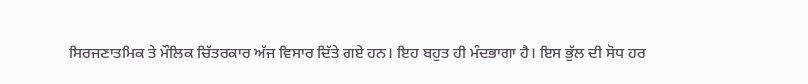ਸਿਰਜਣਾਤਮਿਕ ਤੇ ਮੌਲਿਕ ਚਿੱਤਰਕਾਰ ਅੱਜ ਵਿਸਾਰ ਦਿੱਤੇ ਗਏ ਹਨ। ਇਹ ਬਹੁਤ ਹੀ ਮੰਦਭਾਗਾ ਹੈ। ਇਸ ਭੁੱਲ ਦੀ ਸੋਧ ਹਰ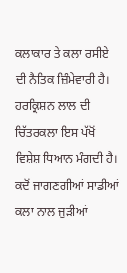ਕਲਾਕਾਰ ਤੇ ਕਲਾ ਰਸੀਏ ਦੀ ਨੈਤਿਕ ਜ਼ਿੰਮੇਵਾਰੀ ਹੈ। ਹਰਕ੍ਰਿਸ਼ਨ ਲਾਲ ਦੀ ਚਿੱਤਰਕਲਾ ਇਸ ਪੱਖੋਂ ਵਿਸ਼ੇਸ਼ ਧਿਆਨ ਮੰਗਦੀ ਹੈ। ਕਦੋਂ ਜਾਗਣਗੀਆਂ ਸਾਡੀਆਂ ਕਲਾ ਨਾਲ ਜੁੜੀਆਂ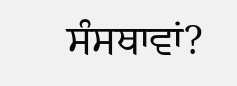ਸੰਸਥਾਵਾਂ?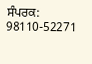ਸੰਪਰਕ: 98110-52271